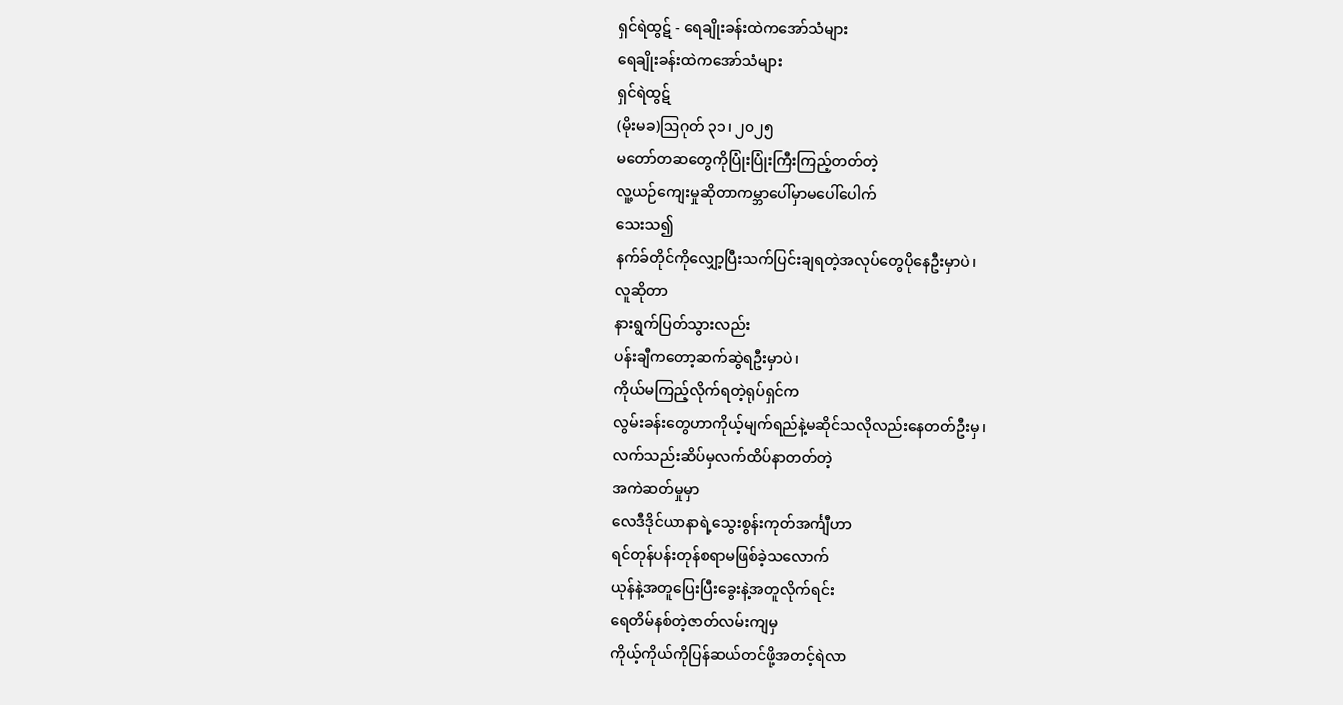ရှင်ရဲထွဋ် - ရေချိုးခန်းထဲကအော်သံများ
ရေချိုးခန်းထဲကအော်သံများ
ရှင်ရဲထွဋ်
(မိုးမခ)ဩဂုတ် ၃၁၊ ၂၀၂၅
မတော်တဆတွေကိုပြုံးပြုံးကြီးကြည့်တတ်တဲ့
လူ့ယဉ်ကျေးမှုဆိုတာကမ္ဘာပေါ်မှာမပေါ်ပေါက်
သေးသ၍
နက်ခ်တိုင်ကိုလျှော့ပြီးသက်ပြင်းချရတဲ့အလုပ်တွေပိုနေဦးမှာပဲ၊
လူဆိုတာ
နားရွက်ပြတ်သွားလည်း
ပန်းချီကတော့ဆက်ဆွဲရဦးမှာပဲ၊
ကိုယ်မကြည့်လိုက်ရတဲ့ရုပ်ရှင်က
လွမ်းခန်းတွေဟာကိုယ့်မျက်ရည်နဲ့မဆိုင်သလိုလည်းနေတတ်ဦးမှ၊
လက်သည်းဆိပ်မှလက်ထိပ်နာတတ်တဲ့
အကဲဆတ်မှုမှာ
လေဒီဒိုင်ယာနာရဲ့သွေးစွန်းကုတ်အင်္ကျီဟာ
ရင်တုန်ပန်းတုန်စရာမဖြစ်ခဲ့သလောက်
ယုန်နဲ့အတူပြေးပြီးခွေးနဲ့အတူလိုက်ရင်း
ရေတိမ်နစ်တဲ့ဇာတ်လမ်းကျမှ
ကိုယ့်ကိုယ်ကိုပြန်ဆယ်တင်ဖို့အတင့်ရဲလာ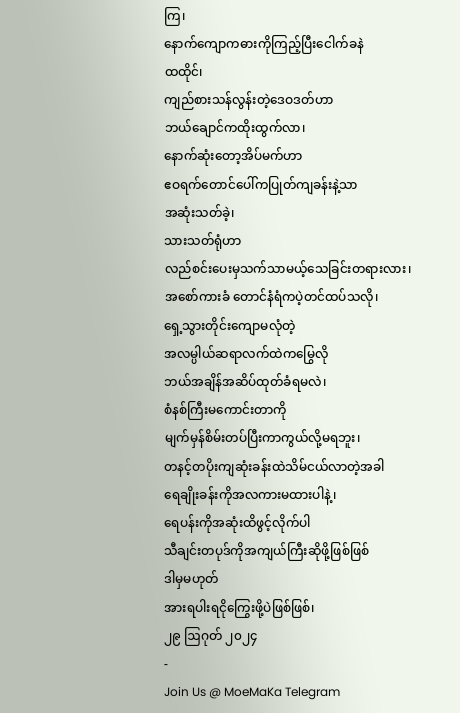ကြ၊
နောက်ကျောကဓားကိုကြည့်ပြီးငေါက်ခနဲ
ထထိုင်၊
ကျည်စားသန်လွန်းတဲ့ဒေဝဒတ်ဟာ
ဘယ်ချောင်ကထိုးထွက်လာ၊
နောက်ဆုံးတော့အိပ်မက်ဟာ
ဧဝရက်တောင်ပေါ်ကပြုတ်ကျခန်းနဲ့သာ
အဆုံးသတ်ခဲ့၊
သားသတ်ရုံဟာ
လည်စင်းပေးမှသက်သာမယ့်သေခြင်းတရားလား၊
အစော်ကားခံ တောင်နံရံကပဲ့တင်ထပ်သလို၊
ရှေ့သွားတိုင်းကျောမလုံတဲ့
အလမ္ပါယ်ဆရာလက်ထဲကမြွေလို
ဘယ်အချိန်အဆိပ်ထုတ်ခံရမလဲ၊
စံနစ်ကြီးမကောင်းတာကို
မျက်မှန်စိမ်းတပ်ပြီးကာကွယ်လို့မရဘူး၊
တနင့်တပိုးကျဆုံးခန်းထဲသိမ်ငယ်လာတဲ့အခါ
ရေချိုးခန်းကိုအလကားမထားပါနဲ့၊
ရေပန်းကိုအဆုံးထိဖွင့်လိုက်ပါ
သီချင်းတပုဒ်ကိုအကျယ်ကြီးဆိုဖို့ဖြစ်ဖြစ်
ဒါမှမဟုတ်
အားရပါးရငိုကြွေးဖို့ပဲဖြစ်ဖြစ်၊
၂၉ ဩဂုတ် ၂၀၂၄
-
Join Us @ MoeMaKa Telegram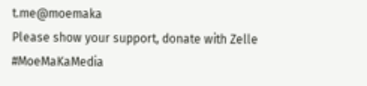t.me@moemaka
Please show your support, donate with Zelle
#MoeMaKaMedia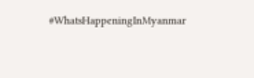#WhatsHappeningInMyanmar